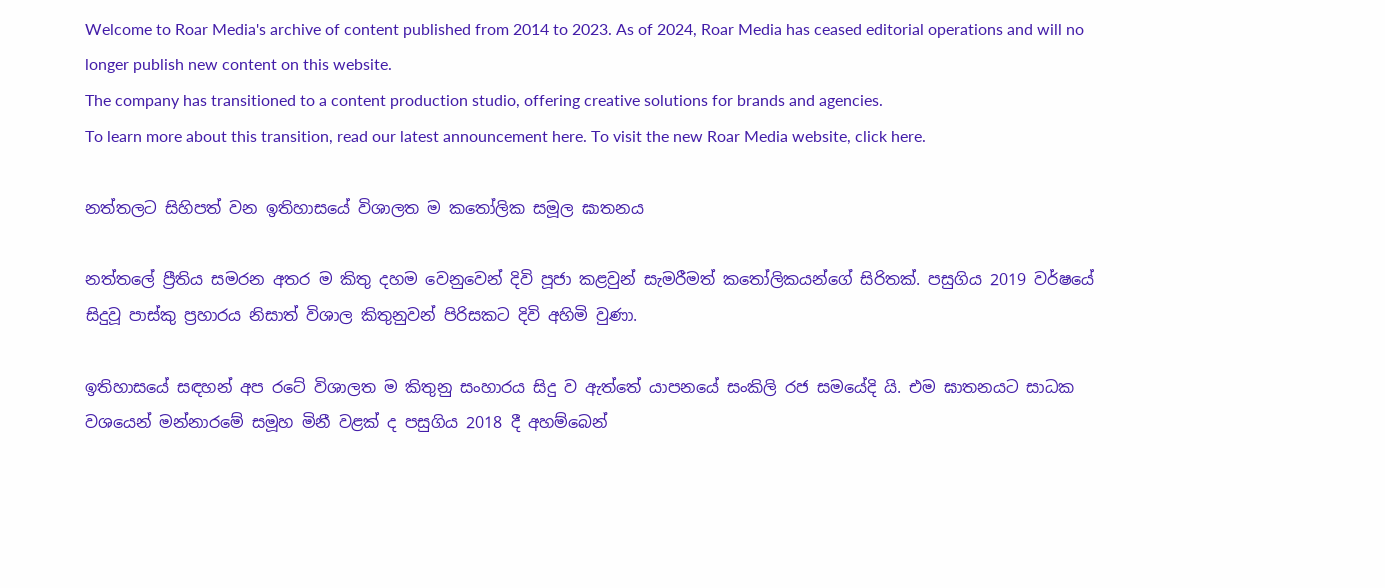Welcome to Roar Media's archive of content published from 2014 to 2023. As of 2024, Roar Media has ceased editorial operations and will no longer publish new content on this website.
The company has transitioned to a content production studio, offering creative solutions for brands and agencies.
To learn more about this transition, read our latest announcement here. To visit the new Roar Media website, click here.

නත්තලට සිහිපත් වන ඉතිහාසයේ විශාලත ම කතෝලික සමූල ඝාතනය

නත්තලේ ප්‍රීතිය සමරන අතර ම කිතු දහම වෙනුවෙන් දිවි පූජා කළවුන් සැමරීමත් කතෝලිකයන්ගේ සිරිතක්. පසුගිය 2019 වර්ෂයේ සිදුවූ පාස්කු ප්‍රහාරය නිසාත් විශාල කිතුනුවන් පිරිසකට දිවි අහිමි වුණා.

ඉතිහාසයේ සඳහන් අප රටේ විශාලත ම කිතුනු සංහාරය සිදු ව ඇත්තේ යාපනයේ සංකිලි රජ සමයේදි යි. එම ඝාතනයට සාධක වශයෙන් මන්නාරමේ සමූහ මිනී වළක් ද පසුගිය 2018 දී අහම්බෙන්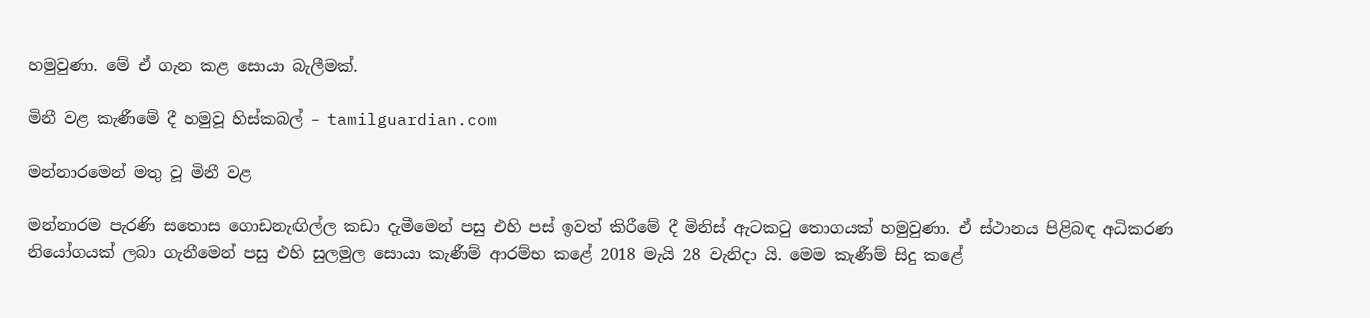හමුවුණා. මේ ඒ ගැන කළ සොයා බැලීමක්.

මිනී වළ කැණීමේ දී හමුවූ හිස්කබල් – tamilguardian.com

මන්නාරමෙන් මතු වූ මිනී වළ

මන්නාරම පැරණි සතොස ගොඩනැඟිල්ල කඩා දැමීමෙන් පසු එහි පස් ඉවත් කිරීමේ දී මිනිස් ඇටකටු තොගයක් හමුවුණා. ඒ ස්ථානය පිළිබඳ අධිකරණ නියෝගයක් ලබා ගැනීමෙන් පසු එහි සුලමුල සොයා කැණීම් ආරම්භ කළේ 2018 මැයි 28 වැනිදා යි. මෙම කැණීම් සිදු කළේ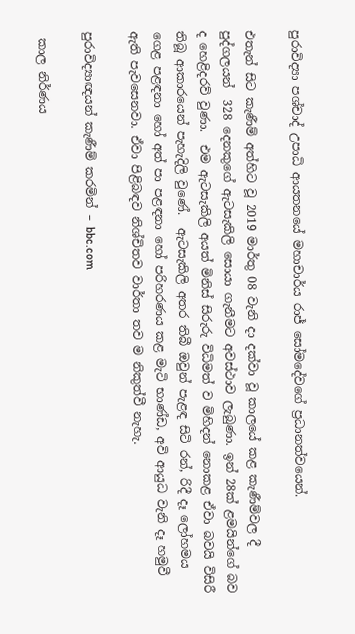පුරාවිද්‍යා පශ්චාද් උපාධි ආයතනයේ මහාචාර්ය රාජ් සෝමදේවගේ ප්‍රධානත්වයෙන්.

එතැන් සිට කැණීම් අත්හිට වූ 2019 මාර්තු 08 වැනි දා දක්වා වූ කාලයේ කළ කැණීම්වල දී පුද්ගලයන්  328 දෙනකුගේ ඇටසැකිලි සොයා ගැනීමට අවස්ථාව ලැබුණා. ඉන් 28ක් ළමයින්ගේ බව ද හෙළිදරව් වුණා.  එම ඇටසැකිලි අයත් මිනිස් සිරුරු විධිමත් ව මිහිදන් නොකළ ඒවා බවයි විසිරී තිබූ ආකාරයෙන් පැහැදිලි වුණේ.  ඇටසැකිලි අතර තිබී ඔවුන් පැළඳ සිටි රන්, රිදී දෑ ලෝහමය ගෙළ පළඳනා හෝ අත් පා පළඳනා හෝ පරිහරණය කළ මැටි භාණ්ඩ, අවි ආයුධ වැනි දෑ හමුවී ඇති පැවසෙනවා. ඒවා පිළිබඳව නිශ්චිතව වාර්තා තව ම නිකුත්වී නැහැ.

පුරාවිද්‍යාඥයන් කැණීම් කරමින් – bbc.com

 කාල නිර්ණය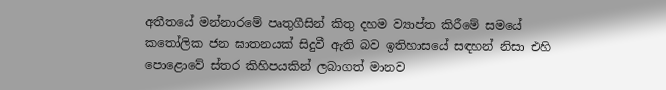අතීතයේ මන්නාරමේ පෘතුගීසින් කිතු දහම ව්‍යාප්ත කිරීමේ සමයේ කතෝලික ජන ඝාතනයක් සිදුවී ඇති බව ඉතිහාසයේ සඳහන් නිසා එහි පොළොවේ ස්තර කිහිපයකින් ලබාගත් මානව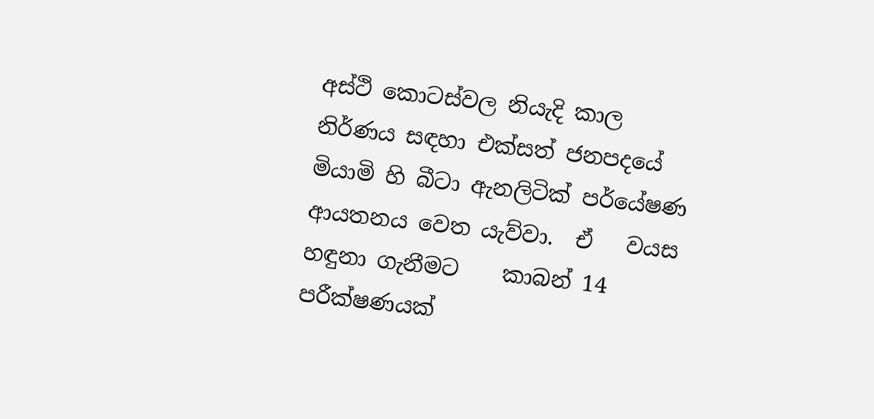අස්ථි කොටස්වල නියැදි කාල නිර්ණය සඳහා එක්සත් ජනපදයේ   මියාමි හි බීටා ඇනලිටික් පර්යේෂණ ආයතනය වෙත යැව්වා.  ඒ   වයස හඳුනා ගැනීමට    කාබන් 14 පරීක්ෂණයක්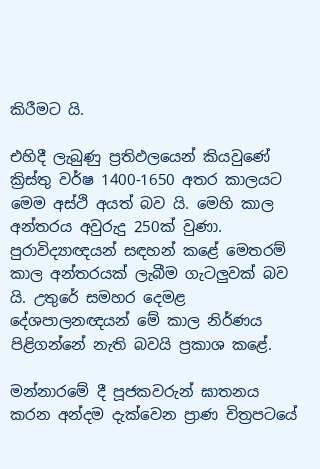කිරීමට යි.

එහිදී ලැබුණු ප්‍රතිඵලයෙන් කියවුණේ ක්‍රිස්තු වර්ෂ 1400-1650 අතර කාලයට මෙම අස්ථි අයත් බව යි. මෙහි කාල අන්තරය අවුරුදු 250ක් වුණා. පුරාවිද්‍යාඥයන් සඳහන් කළේ මෙතරම් කාල අන්තරයක් ලැබීම ගැටලුවක් බව යි. උතුරේ සමහර දෙමළ දේශපාලනඥයන් මේ කාල නිර්ණය පිළිගන්නේ නැති බවයි ප්‍රකාශ කළේ.

මන්නාරමේ දී පූජකවරුන් ඝාතනය කරන අන්දම දැක්වෙන ප්‍රාණ චිත්‍රපටයේ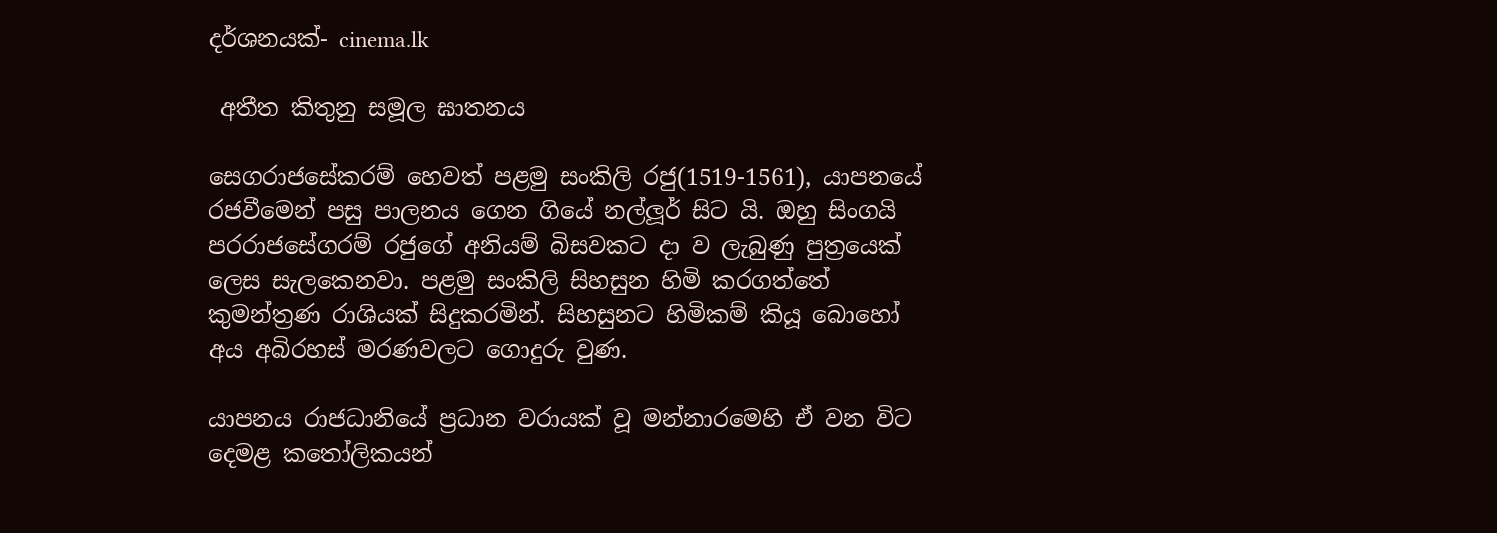දර්ශනයක්- cinema.lk

 අතීත කිතුනු සමූල ඝාතනය

සෙගරාජසේකරම් හෙවත් පළමු සංකිලි රජු(1519-1561), යාපනයේ රජවීමෙන් පසු පාලනය ගෙන ගියේ නල්ලූර් සිට යි. ඔහු සිංගයි පරරාජසේගරම් රජුගේ අනියම් බිසවකට දා ව ලැබුණු පුත්‍රයෙක් ලෙස සැලකෙනවා. පළමු සංකිලි සිහසුන හිමි කරගත්තේ කුමන්ත්‍රණ රාශියක් සිදුකරමින්. සිහසුනට හිමිකම් කියූ බොහෝ අය අබිරහස් මරණවලට ගොදුරු වුණ.

යාපනය රාජධානියේ ප්‍රධාන වරායක් වූ මන්නාරමෙහි ඒ වන විට දෙමළ කතෝලිකයන්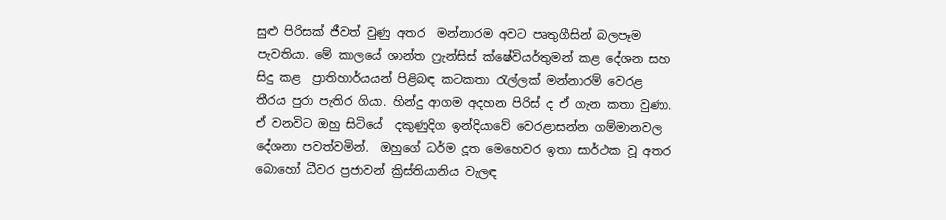සුළු පිරිසක් ජීවත් වුණු අතර  මන්නාරම අවට පෘතුගීසින් බලපෑම පැවතියා. මේ කාලයේ ශාන්ත ෆ්‍රැන්සිස් ක්ෂේවියර්තුමන් කළ දේශන සහ සිදු කළ  ප්‍රාතිහාර්යයන් පිළිබඳ කටකතා රැල්ලක් මන්නාරම් වෙරළ තීරය පුරා පැතිර ගියා. හින්දු ආගම අදහන පිරිස් ද ඒ ගැන කතා වුණා. ඒ වනවිට ඔහු සිටියේ  දකුණුදිග ඉන්දියාවේ වෙරළාසන්න ගම්මානවල  දේශනා පවත්වමින්.  ඔහුගේ ධර්ම දූත මෙහෙවර ඉතා සාර්ථක වූ අතර බොහෝ ධීවර ප්‍රජාවන් ක්‍රිස්තියානිය වැලඳ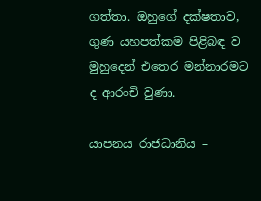ගත්තා. ඔහුගේ දක්ෂතාව, ගුණ යහපත්කම පිළිබඳ ව මුහුදෙන් එතෙර මන්නාරමට ද ආරංචි වුණා.

යාපනය රාජධානිය –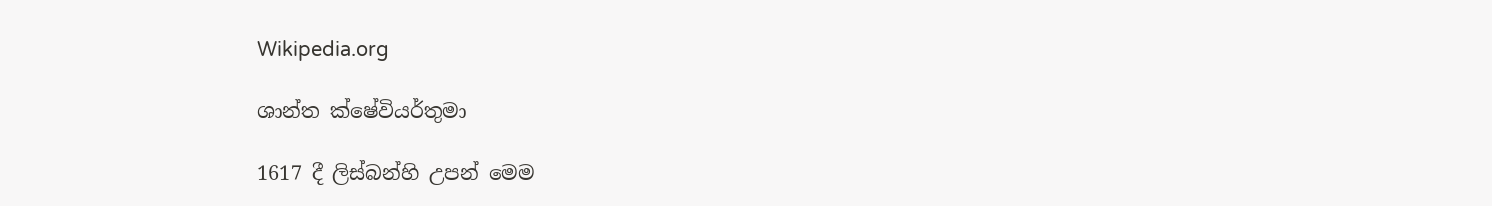Wikipedia.org

ශාන්ත ක්ෂේවියර්තුමා

1617 දී ලිස්බන්හි උපන් මෙම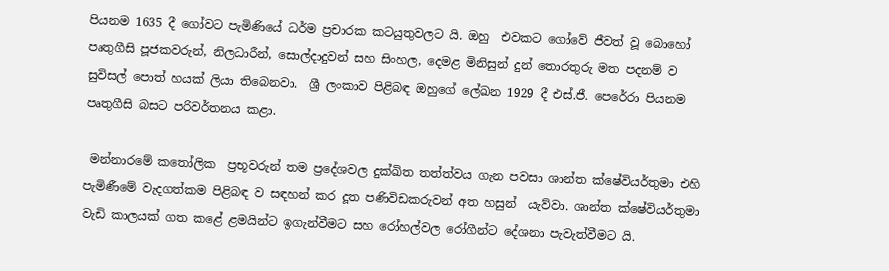පියනම 1635 දී ගෝවට පැමිණියේ ධර්ම ප්‍රචාරක කටයුතුවලට යි. ඔහු  එවකට ගෝවේ ජීවත් වූ බොහෝ පෘතුගීසි පූජකවරුන්, නිලධාරීන්, සොල්දාදුවන් සහ සිංහල, දෙමළ මිනිසුන් දුන් තොරතුරු මත පදනම් ව සුවිසල් පොත් හයක් ලියා තිබෙනවා.  ශ්‍රී ලංකාව පිළිබඳ ඔහුගේ ලේඛන 1929 දී එස්.ජී. පෙරේරා පියනම පෘතුගීසි බසට පරිවර්තනය කළා.

 මන්නාරමේ කතෝලික  ප්‍රභූවරුන් තම ප්‍රදේශවල දුක්ඛිත තත්ත්වය ගැන පවසා ශාන්ත ක්ෂේවියර්තුමා එහි පැමිණීමේ වැදගත්කම පිළිබඳ ව සඳහන් කර දූත පණිවිඩකරුවන් අත හසුන්  යැව්වා. ශාන්ත ක්ෂේවියර්තුමා වැඩි කාලයක් ගත කළේ ළමයින්ට ඉගැන්වීමට සහ රෝහල්වල රෝගීන්ට දේශනා පැවැත්වීමට යි.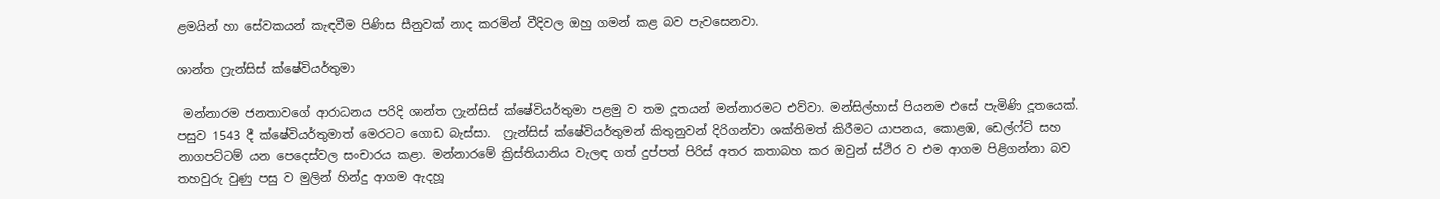ළමයින් හා සේවකයන් කැඳවීම පිණිස සීනුවක් නාද කරමින් වීදිවල ඔහු ගමන් කළ බව පැවසෙනවා.

ශාන්ත ෆ්‍රැන්සිස් ක්ෂේවියර්තුමා

 මන්නාරම ජනතාවගේ ආරාධනය පරිදි ශාන්ත ෆ්‍රැන්සිස් ක්ෂේවියර්තුමා පළමු ව තම දූතයන් මන්නාරමට එව්වා. මන්සිල්හාස් පියනම එසේ පැමිණි දූතයෙක්. පසුව 1543 දී ක්ෂේවියර්තුමාත් මෙරටට ගොඩ බැස්සා.  ෆ්‍රැන්සිස් ක්ෂේවියර්තුමන් කිතුනුවන් දිරිගන්වා ශක්තිමත් කිරීමට යාපනය, කොළඹ, ඩෙල්ෆ්ට් සහ නාගපට්ටම් යන පෙදෙස්වල සංචාරය කළා. මන්නාරමේ ක්‍රිස්තියානිය වැලඳ ගත් දුප්පත් පිරිස් අතර කතාබහ කර ඔවුන් ස්ථිර ව එම ආගම පිළිගන්නා බව තහවුරු වුණු පසු ව මුලින් හින්දු ආගම ඇදහූ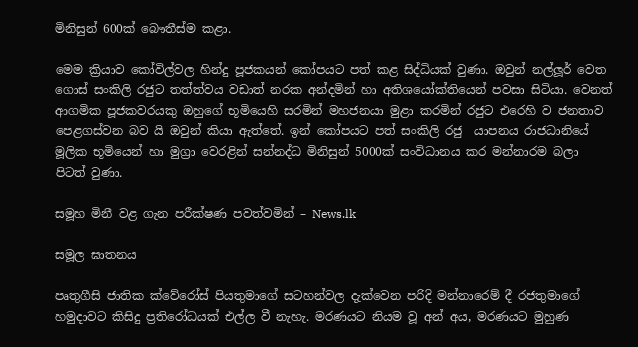මිනිසුන් 600ක් බෞතීස්ම කළා.

මෙම ක්‍රියාව කෝවිල්වල හින්දු පූජකයන් කෝපයට පත් කළ සිද්ධියක් වුණා. ඔවුන් නල්ලූර් වෙත ගොස් සංකිලි රජුට තත්ත්වය වඩාත් නරක අන්දමින් හා අතිශයෝක්තියෙන් පවසා සිටියා. වෙනත් ආගමික පූජකවරයකු ඔහුගේ භූමියෙහි සරමින් මහජනයා මුළා කරමින් රජුට එරෙහි ව ජනතාව පෙළගස්වන බව යි ඔවුන් කියා ඇත්තේ. ඉන් කෝපයට පත් සංකිලි රජු  යාපනය රාජධානියේ මූලික භූමියෙන් හා මුග්‍රා වෙරළින් සන්නද්ධ මිනිසුන් 5000ක් සංවිධානය කර මන්නාරම බලා පිටත් වුණා.

සමූහ මිනී වළ ගැන පරීක්ෂණ පවත්වමින් – News.lk

සමූල ඝාතනය

පෘතුගීසි ජාතික ක්වේරෝස් පියතුමාගේ සටහන්වල දැක්වෙන පරිදි මන්නාරෙම් දී රජතුමාගේ හමුදාවට කිසිදු ප්‍රතිරෝධයක් එල්ල වී නැහැ. මරණයට නියම වූ අන් අය, මරණයට මුහුණ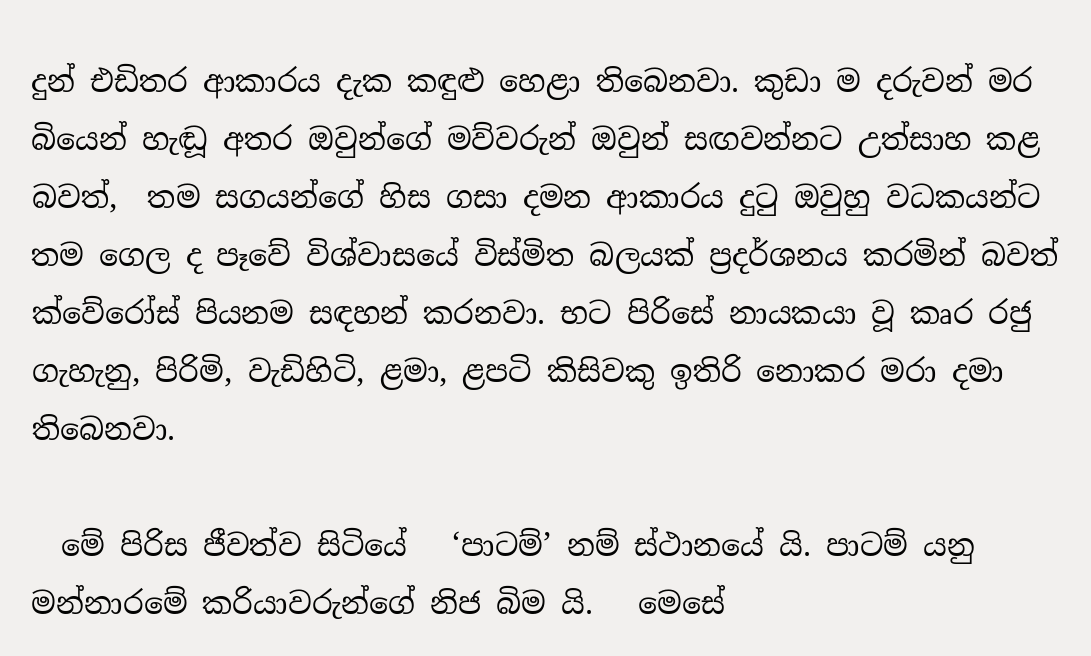දුන් එඩිතර ආකාරය දැක කඳුළු හෙළා තිබෙනවා. කුඩා ම දරුවන් මර බියෙන් හැඬූ අතර ඔවුන්ගේ මව්වරුන් ඔවුන් සඟවන්නට උත්සාහ කළ බවත්,  තම සගයන්ගේ හිස ගසා දමන ආකාරය දුටු ඔවුහු වධකයන්ට තම ගෙල ද පෑවේ විශ්වාසයේ විස්මිත බලයක් ප්‍රදර්ශනය කරමින් බවත් ක්වේරෝස් පියනම සඳහන් කරනවා. භට පිරිසේ නායකයා වූ කෘර රජු ගැහැනු, පිරිමි, වැඩිහිටි, ළමා, ළපටි කිසිවකු ඉතිරි නොකර මරා දමා තිබෙනවා.

  මේ පිරිස ජීවත්ව සිටියේ   ‘පාටම්’ නම් ස්ථානයේ යි. පාටම් යනු   මන්නාරමේ කරියාවරුන්ගේ නිජ බිම යි.   මෙසේ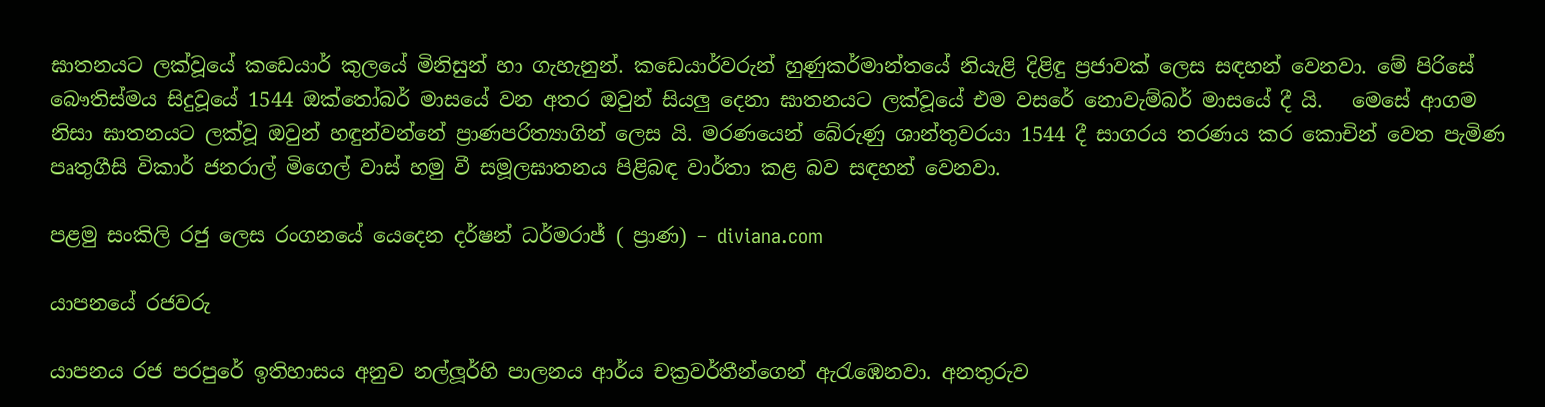ඝාතනයට ලක්වූයේ කඩෙයාර් කුලයේ මිනිසුන් හා ගැහැනුන්. කඩෙයාර්වරුන් හුණුකර්මාන්තයේ නියැළි දිළිඳු ප්‍රජාවක් ලෙස සඳහන් වෙනවා. මේ පිරිසේ බෞතිස්මය සිදුවූයේ 1544 ඔක්තෝබර් මාසයේ වන අතර ඔවුන් සියලු දෙනා ඝාතනයට ලක්වූයේ එම වසරේ නොවැම්බර් මාසයේ දී යි.   මෙසේ ආගම නිසා ඝාතනයට ලක්වූ ඔවුන් හඳුන්වන්නේ ප්‍රාණපරිත්‍යාගින් ලෙස යි. මරණයෙන් බේරුණු ශාන්තුවරයා 1544 දී සාගරය තරණය කර කොචින් වෙත පැමිණ පෘතුගීසි විකාර් ජනරාල් මිගෙල් වාස් හමු වී සමූලඝාතනය පිළිබඳ වාර්තා කළ බව සඳහන් වෙනවා.

පළමු සංකිලි රජු ලෙස රංගනයේ යෙදෙන දර්ෂන් ධර්මරාජ් ( ප්‍රාණ) – diviana.com

යාපනයේ රජවරු

යාපනය රජ පරපුරේ ඉතිහාසය අනුව නල්ලූර්හි පාලනය ආර්ය චක්‍රවර්තීන්ගෙන් ඇරැඹෙනවා. අනතුරුව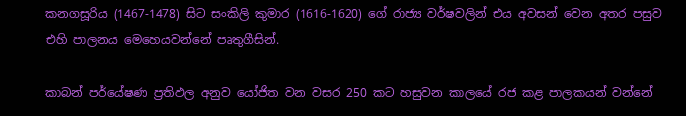කනගසූරිය (1467-1478) සිට සංකිලි කුමාර (1616-1620) ගේ රාජ්‍ය වර්ෂවලින් එය අවසන් වෙන අතර පසුව එහි පාලනය මෙහෙයවන්නේ පෘතුගීසින්.

කාබන් පර්යේෂණ ප්‍රතිඵල අනුව යෝජිත වන වසර 250 කට හසුවන කාලයේ රජ කළ පාලකයන් වන්නේ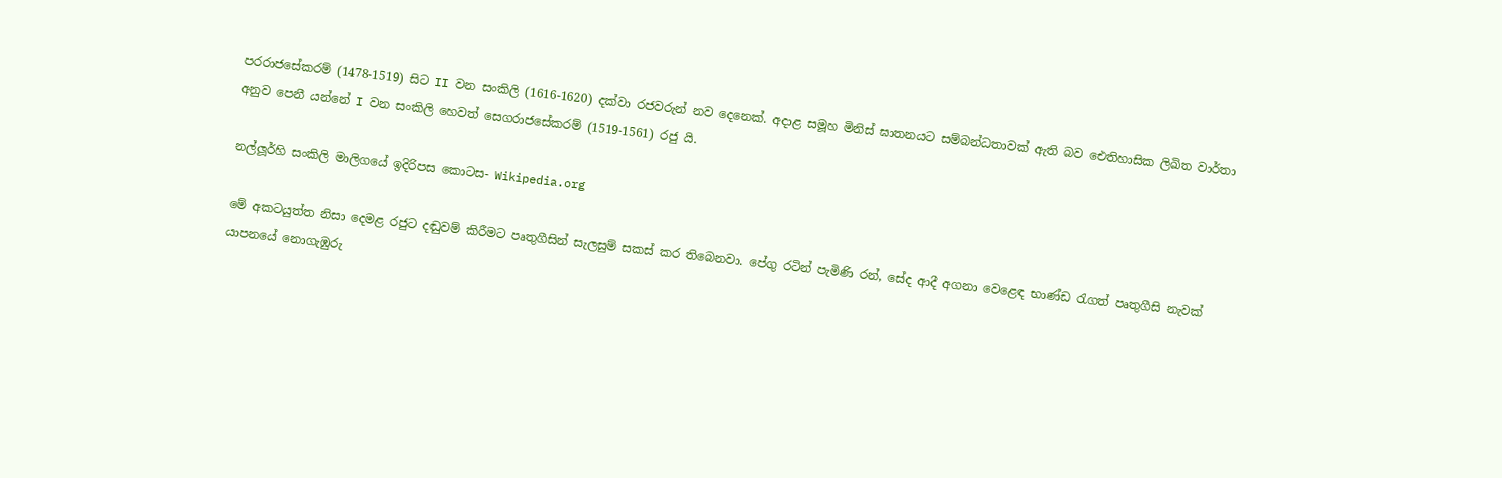පරරාජසේකරම් (1478-1519) සිට II වන සංකිලි (1616-1620) දක්වා රජවරුන් නව දෙනෙක්. අදාළ සමූහ මිනිස් ඝාතනයට සම්බන්ධතාවක් ඇති බව ඓතිහාසික ලිඛිත වාර්තා අනුව පෙනී යන්නේ I වන සංකිලි හෙවත් සෙගරාජසේකරම් (1519-1561) රජු යි.

නල්ලූර්හි සංකිලි මාලිගයේ ඉදිරිපස කොටස- Wikipedia.org

මේ අකටයුත්ත නිසා දෙමළ රජුට දඬුවම් කිරීමට පෘතුගීසින් සැලසුම් සකස් කර තිබෙනවා. පේගු රටින් පැමිණි රන්, සේද ආදී අගනා වෙළෙඳ භාණ්ඩ රැගත් පෘතුගීසි නැවක් යාපනයේ නොගැඹුරු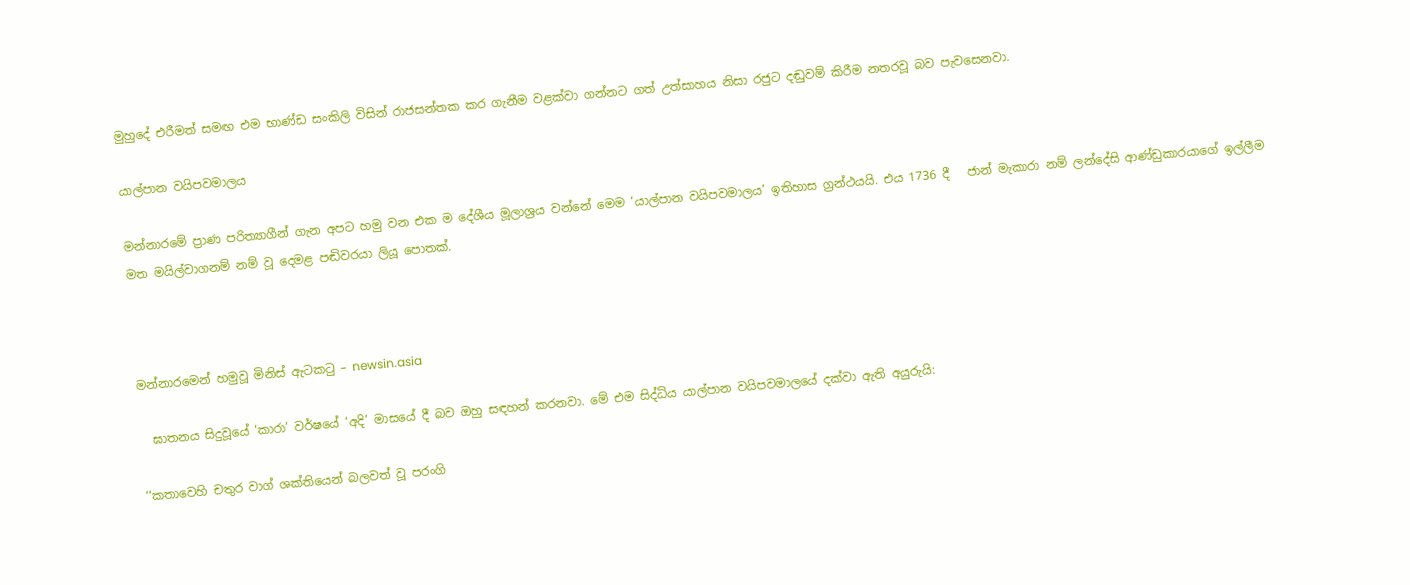මුහුදේ එරීමත් සමඟ එම භාණ්ඩ සංකිලි විසින් රාජසන්තක කර ගැනීම වළක්වා ගන්නට ගත් උත්සාහය නිසා රජුට දඬුවම් කිරීම නතරවූ බව පැවසෙනවා.

යාල්පාන වයිපවමාලය

මන්නාරමේ ප්‍රාණ පරිත්‍යාගීන් ගැන අපට හමු වන එක ම දේශීය මූලාශ්‍රය වන්නේ මෙම ‘යාල්පාන වයිපවමාලය’ ඉතිහාස ග්‍රන්ථයයි. එය 1736 දී   ජාන් මැකාරා නම් ලන්දේසි ආණ්ඩුකාරයාගේ ඉල්ලීම මත මයිල්වාගනම් නම් වූ දෙමළ පඬිවරයා ලියූ පොතක්.



මන්නාරමෙන් හමුවූ මිනිස් ඇටකටු – newsin.asia

  ඝාතනය සිදුවූයේ ‘කාරා’ වර්ෂයේ ‘අදි’ මාසයේ දී බව ඔහු සඳහන් කරනවා. මේ එම සිද්ධිය යාල්පාන වයිපවමාලයේ දක්වා ඇති අයුරුයි:

‘‘කතාවෙහි චතුර වාග් ශක්තියෙන් බලවත් වූ පරංගි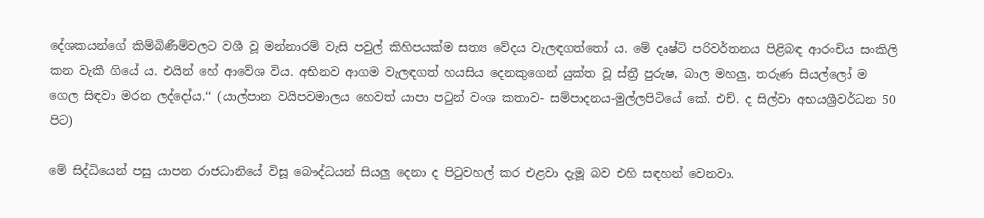දේශකයන්ගේ කිම්බිණීම්වලට වශී වූ මන්නාරම් වැසි පවුල් කිහිපයක්ම සත්‍ය වේදය වැලඳගත්තෝ ය. මේ දෘෂ්ටි පරිවර්තනය පිළිබඳ ආරංචිය සංකිලි කන වැකී ගියේ ය. එයින් හේ ආවේශ විය. අභිනව ආගම වැලඳගත් හයසිය දෙනකුගෙන් යුක්ත වූ ස්ත්‍රී පුරුෂ, බාල මහලු, තරුණ සියල්ලෝ ම ගෙල සිඳවා මරන ලද්දෝය.‘‘ (යාල්පාන වයිපවමාලය හෙවත් යාපා පටුන් වංශ කතාව- සම්පාදනය-මුල්ලපිටියේ කේ. එච්. ද සිල්වා අභයශ්‍රීවර්ධන 50 පිට)

මේ සිද්ධියෙන් පසු යාපන රාජධානියේ විසූ බෞද්ධයන් සියලු දෙනා ද පිටුවහල් කර එළවා දැමූ බව එහි සඳහන් වෙනවා.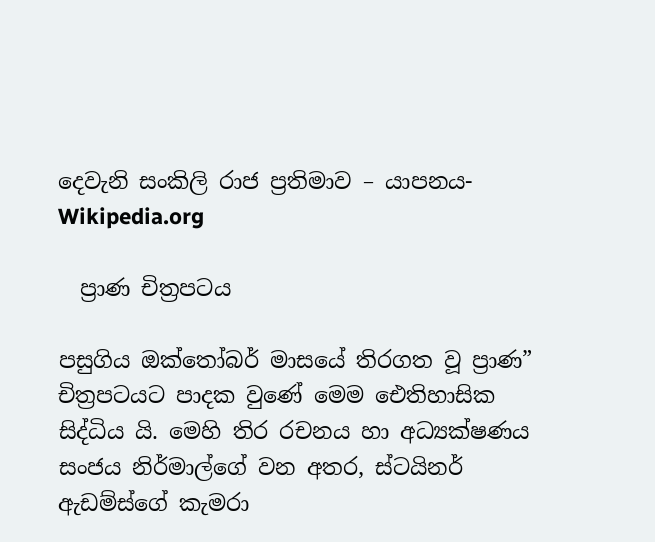දෙවැනි සංකිලි රාජ ප්‍රතිමාව – යාපනය- Wikipedia.org

  ප්‍රාණ චිත්‍රපටය

පසුගිය ඔක්තෝබර් මාසයේ තිරගත වූ ප්‍රාණ” චිත්‍රපටයට පාදක වුණේ මෙම ඓතිහාසික සිද්ධිය යි. මෙහි තිර රචනය හා අධ්‍යක්ෂණය සංජය නිර්මාල්ගේ වන අතර, ස්ටයිනර් ඇඩම්ස්ගේ කැමරා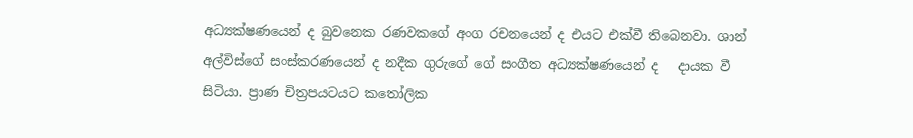අධ්‍යක්ෂණයෙන් ද බුවනෙක රණවකගේ අංග රචනයෙන් ද එයට එක්වී තිබෙනවා. ශාන් අල්විස්ගේ සංස්කරණයෙන් ද නදීක ගුරුගේ ගේ සංගීත අධ්‍යක්ෂණයෙන් ද   දායක වී සිටියා. ප්‍රාණ චිත්‍රපයටයට කතෝලික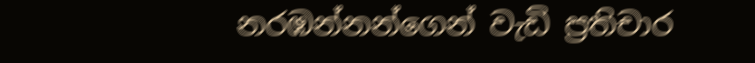නරඹන්නන්ගෙන් වැඩි ප්‍රතිචාර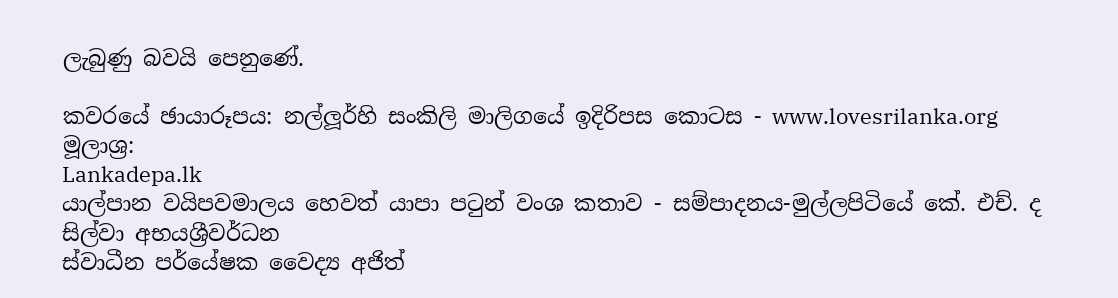ලැබුණු බවයි පෙනුණේ.

කවරයේ ඡායාරූපය: නල්ලූර්හි සංකිලි මාලිගයේ ඉදිරිපස කොටස - www.lovesrilanka.org
මූලාශ්‍ර:
Lankadepa.lk
යාල්පාන වයිපවමාලය හෙවත් යාපා පටුන් වංශ කතාව - සම්පාදනය-මුල්ලපිටියේ කේ. එච්. ද සිල්වා අභයශ්‍රීවර්ධන
ස්වාධීන පර්යේෂක වෛද්‍ය අජිත්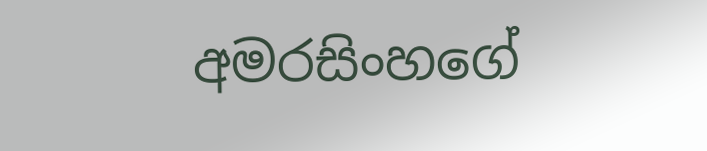අමරසිංහගේ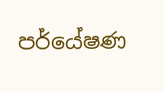පර්යේෂණ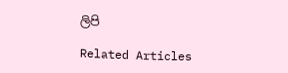ලිපි

Related Articles